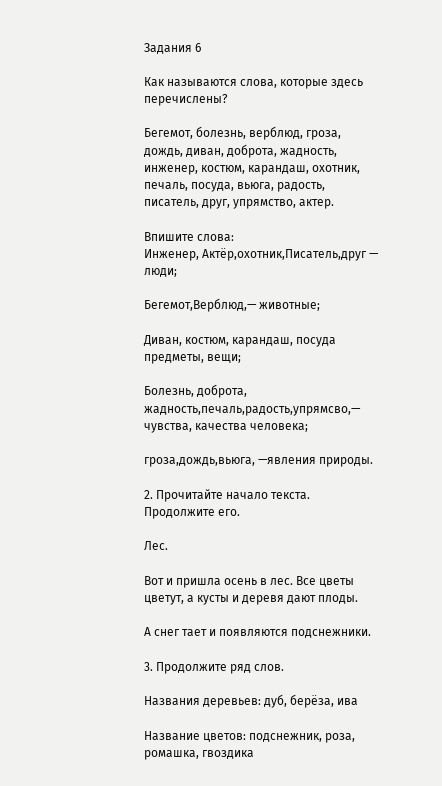Задания 6

Как называются слова, которые здесь перечислены?

Бегемот, болезнь, верблюд, гроза, дождь, диван, доброта, жадность, инженер, костюм, карандаш, охотник, печаль, посуда, вьюга, радость, писатель, друг, упрямство, актер.

Впишите слова:
Инженер, Актёр,охотник,Писатель,друг — люди;

Бегемот,Верблюд,— животные;

Диван, костюм, карандаш, посуда предметы, вещи;

Болезнь, доброта, жадность,печаль,радость,упрямсво,— чувства, качества человека;

гроза,дождь,вьюга, —явления природы.

2. Прочитайте начало текста. Продолжите его.

Лес.

Вот и пришла осень в лес. Все цветы цветут, а кусты и деревя дают плоды.

А снег тает и появляются подснежники.

3. Продолжите ряд слов.

Названия деревьев: дуб, берёза, ива

Название цветов: подснежник, роза, ромашка, гвоздика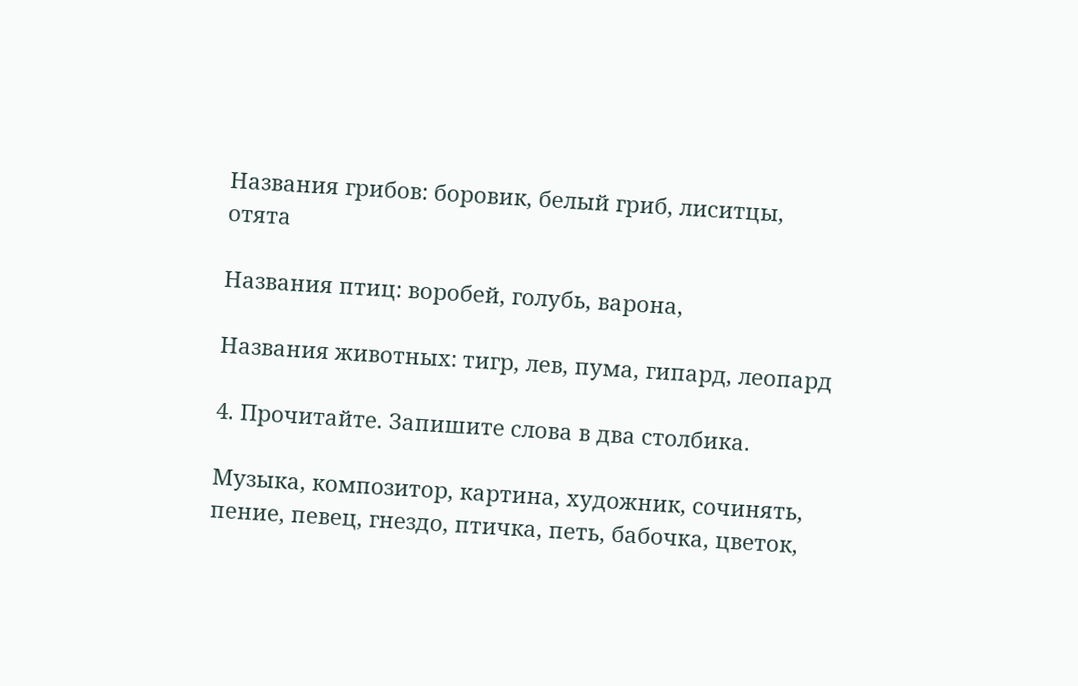Названия грибов: боровик, белый гриб, лиситцы, отята

Названия птиц: воробей, голубь, варона,

Названия животных: тигр, лев, пума, гипард, леопард

4. Прочитайте. Запишите слова в два столбика.

Музыка, композитор, картина, художник, сочинять, пение, певец, гнездо, птичка, петь, бабочка, цветок,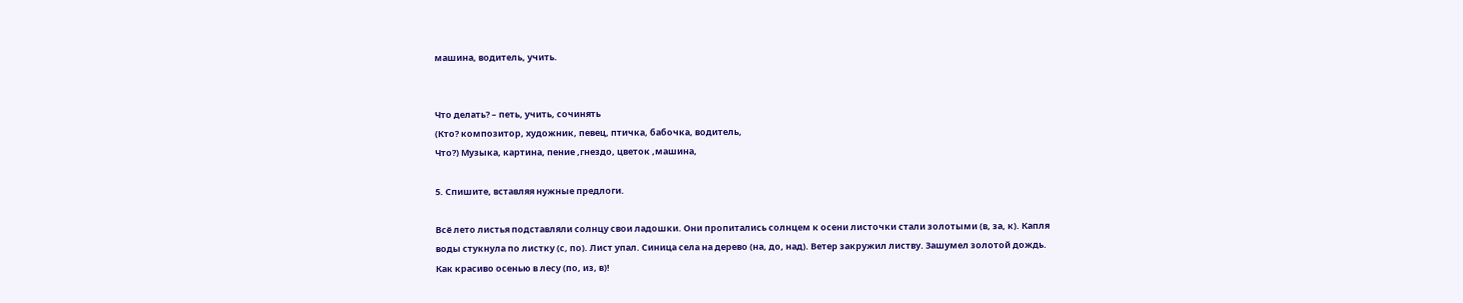машина, водитель, учить.


Что делать? – петь, учить, сочинять
(Кто? композитор, художник, певец, птичка, бабочка, водитель,
Что?) Музыка, картина, пение ,гнездо, цветок ,машина,

5. Спишите, вставляя нужные предлоги.

Всё лето листья подставляли солнцу свои ладошки. Они пропитались солнцем к осени листочки стали золотыми (в, за, к). Капля воды стукнула по листку (с, по). Лист упал. Синица села на дерево (на, до, над). Ветер закружил листву. Зашумел золотой дождь. Как красиво осенью в лесу (по, из, в)!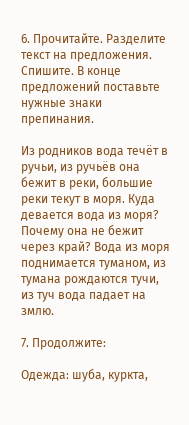6. Прочитайте. Разделите текст на предложения. Спишите. В конце предложений поставьте нужные знаки препинания.

Из родников вода течёт в ручьи, из ручьёв она бежит в реки, большие реки текут в моря. Куда девается вода из моря? Почему она не бежит через край? Вода из моря поднимается туманом, из тумана рождаются тучи, из туч вода падает на змлю.

7. Продолжите:

Одежда: шуба, куркта,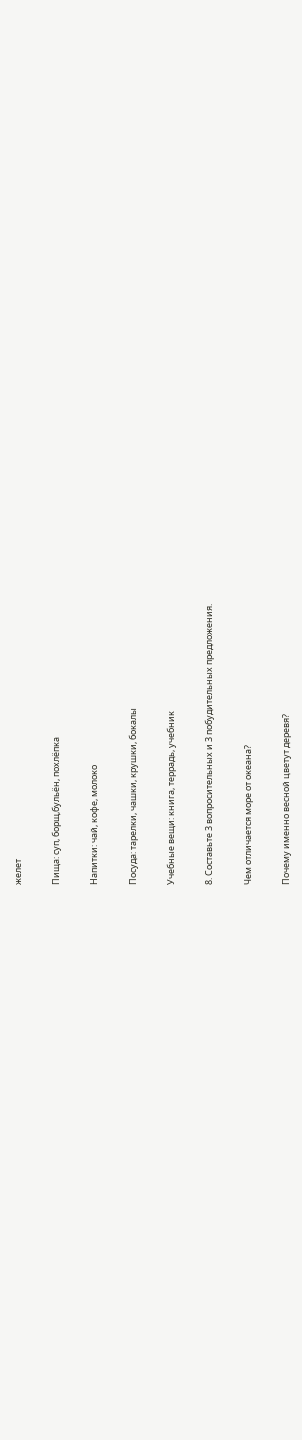желет

Пища: суп, борщ,бульён, похлёпка

Напитки: чай, кофе, молоко

Посуда: тарелки, чашки, крушки, бокалы

Учебные вещи: книга, террадь, учебник

8. Составьте 3 вопросительных и 3 побудительных предложения.

Чем отличается море от океана?

Почему именно весной цветут деревя?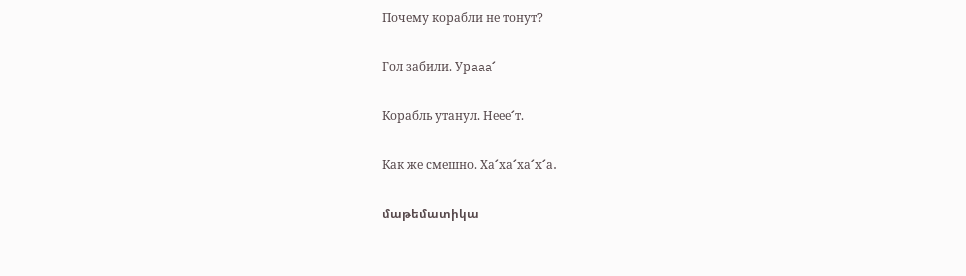Почему корабли не тонут?

Гол забили. Урaaa՜

Корабль утанул. Неее՜т.

Как же смешно. Ха՜ха՜ха՜х՜а․

մաթեմատիկա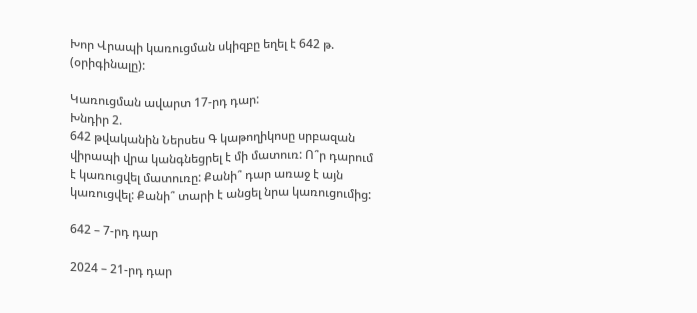Խոր Վրապի կառուցման սկիզբը եղել է 642 թ. (օրիգինալը):

Կառուցման ավարտ 17-րդ դար:
Խնդիր 2.
642 թվականին Ներսես Գ կաթողիկոսը սրբազան վիրապի վրա կանգնեցրել է մի մատուռ: Ո՞ր դարում է կառուցվել մատուռը: Քանի՞ դար առաջ է այն կառուցվել: Քանի՞ տարի է անցել նրա կառուցումից:

642 – 7-րդ դար

2024 – 21-րդ դար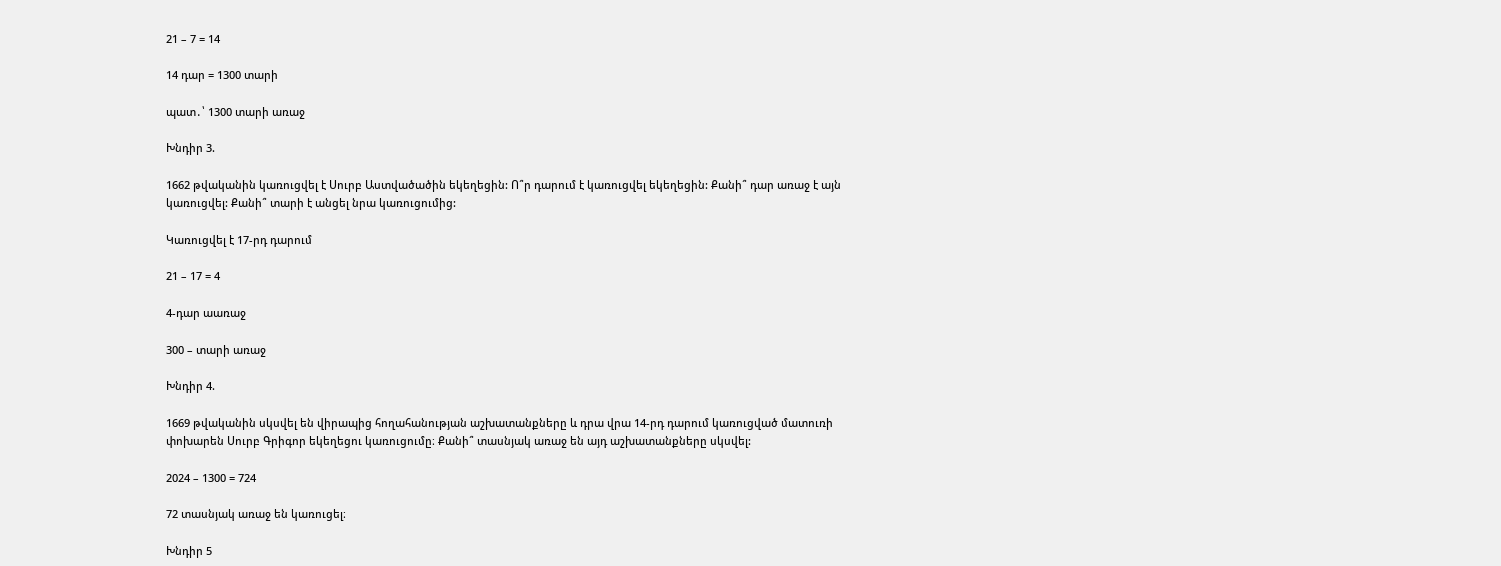21 – 7 = 14

14 դար = 1300 տարի

պատ․՝ 1300 տարի առաջ

Խնդիր 3.

1662 թվականին կառուցվել է Սուրբ Աստվածածին եկեղեցին: Ո՞ր դարում է կառուցվել եկեղեցին: Քանի՞ դար առաջ է այն կառուցվել: Քանի՞ տարի է անցել նրա կառուցումից:

Կառուցվել է 17-րդ դարում

21 – 17 = 4

4-դար աառաջ

300 – տարի առաջ

Խնդիր 4.

1669 թվականին սկսվել են վիրապից հողահանության աշխատանքները և դրա վրա 14-րդ դարում կառուցված մատուռի փոխարեն Սուրբ Գրիգոր եկեղեցու կառուցումը։ Քանի՞ տասնյակ առաջ են այդ աշխատանքները սկսվել:

2024 – 1300 = 724

72 տասնյակ առաջ են կառուցել։

Խնդիր 5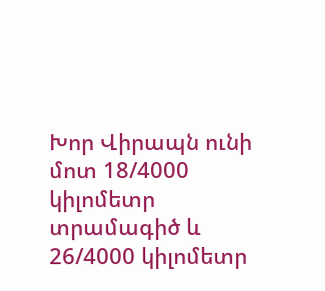Խոր Վիրապն ունի մոտ 18/4000 կիլոմետր տրամագիծ և 26/4000 կիլոմետր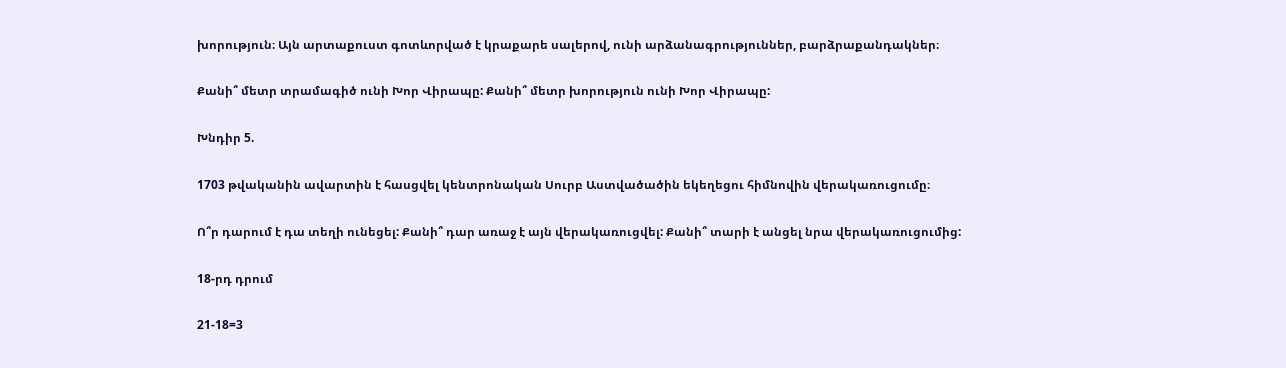խորություն։ Այն արտաքուստ գոտևորված է կրաքարե սալերով, ունի արձանագրություններ, բարձրաքանդակներ։

Քանի՞ մետր տրամագիծ ունի Խոր Վիրապը: Քանի՞ մետր խորություն ունի Խոր Վիրապը:

Խնդիր 5.

1703 թվականին ավարտին է հասցվել կենտրոնական Սուրբ Աստվածածին եկեղեցու հիմնովին վերակառուցումը։

Ո՞ր դարում է դա տեղի ունեցել: Քանի՞ դար առաջ է այն վերակառուցվել: Քանի՞ տարի է անցել նրա վերակառուցումից:

18-րդ դրում

21-18=3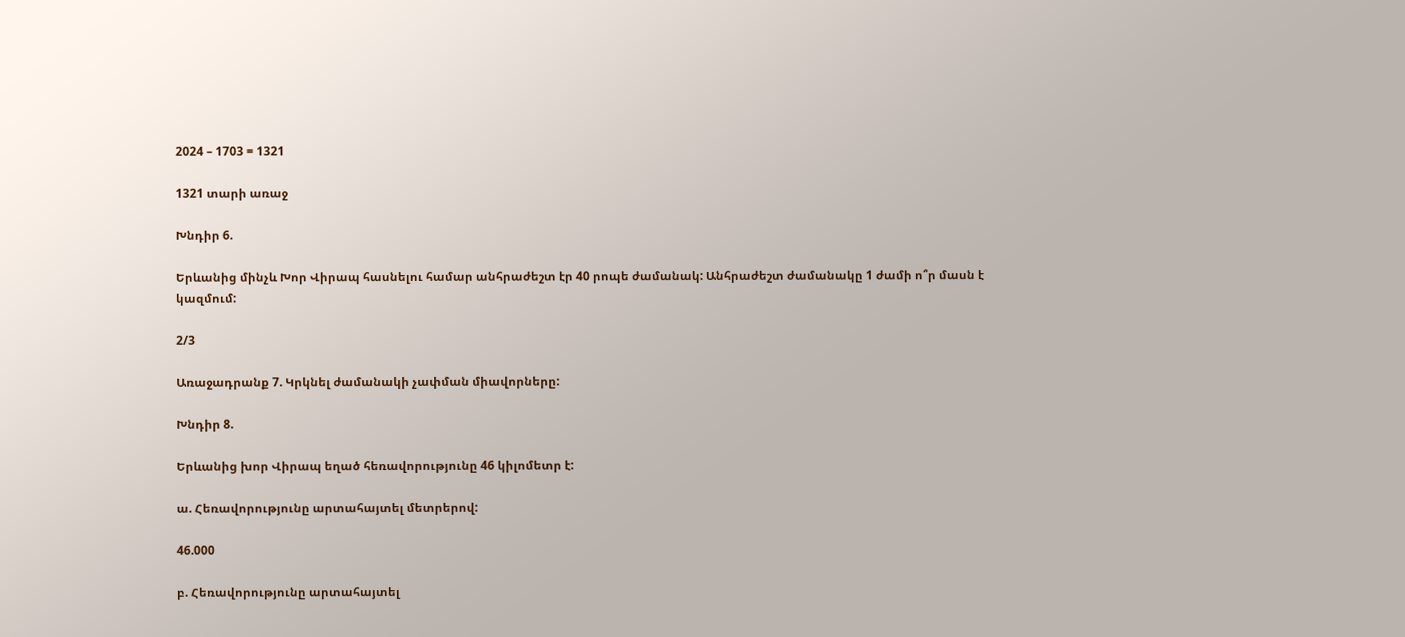2024 – 1703 = 1321

1321 տարի առաջ

Խնդիր 6.

Երևանից մինչև Խոր Վիրապ հասնելու համար անհրաժեշտ էր 40 րոպե ժամանակ: Անհրաժեշտ ժամանակը 1 ժամի ո՞ր մասն է կազմում:

2/3

Առաջադրանք 7. Կրկնել ժամանակի չափման միավորները:

Խնդիր 8.

Երևանից խոր Վիրապ եղած հեռավորությունը 46 կիլոմետր է:

ա. Հեռավորությունը արտահայտել մետրերով:

46.000

բ. Հեռավորությունը արտահայտել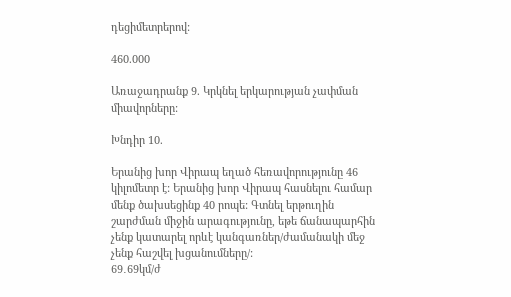դեցիմետրերով:

460.000

Առաջադրանք 9. Կրկնել երկարության չափման միավորները:

Խնդիր 10.

Երանից խոր Վիրապ եղած հեռավորությունը 46 կիլոմետր է: Երանից խոր Վիրապ հասնելու համար մենք ծախսեցինք 40 րոպե: Գտնել երթուղին շարժման միջին արագությունը, եթե ճանապարհին չենք կատարել որևէ կանգառներ/ժամանակի մեջ չենք հաշվել խցանումները/:
69․69կմ/ժ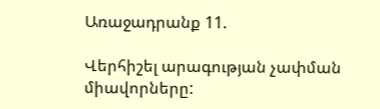Առաջադրանք 11.

Վերհիշել արագության չափման միավորները: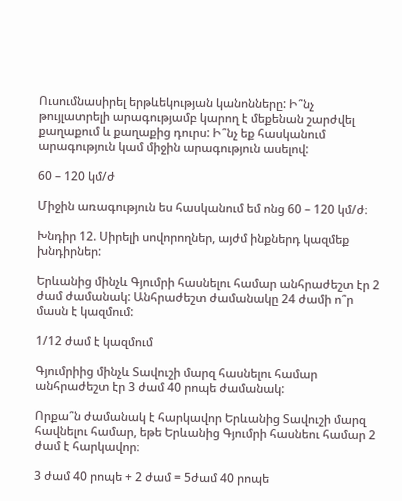Ուսումնասիրել երթևեկության կանոնները: Ի՞նչ թույլատրելի արագությամբ կարող է մեքենան շարժվել քաղաքում և քաղաքից դուրս: Ի՞նչ եք հասկանում արագություն կամ միջին արագություն ասելով:

60 – 120 կմ/ժ

Միջին առագություն ես հասկանում եմ ոնց 60 – 120 կմ/ժ։

Խնդիր 12. Սիրելի սովորողներ, այժմ ինքներդ կազմեք խնդիրներ:

Երևանից մինչև Գյումրի հասնելու համար անհրաժեշտ էր 2 ժամ ժամանակ: Անհրաժեշտ ժամանակը 24 ժամի ո՞ր մասն է կազմում:

1/12 ժամ է կազմում

Գյումրիից մինչև Տավուշի մարզ հասնելու համար անհրաժեշտ էր 3 ժամ 40 րոպե ժամանակ:

Որքա՞ն ժամանակ է հարկավոր Երևանից Տավուշի մարզ հավնելու համար, եթե Երևանից Գյումրի հասնեու համար 2 ժամ է հարկավոր։

3 ժամ 40 րոպե + 2 ժամ = 5ժամ 40 րոպե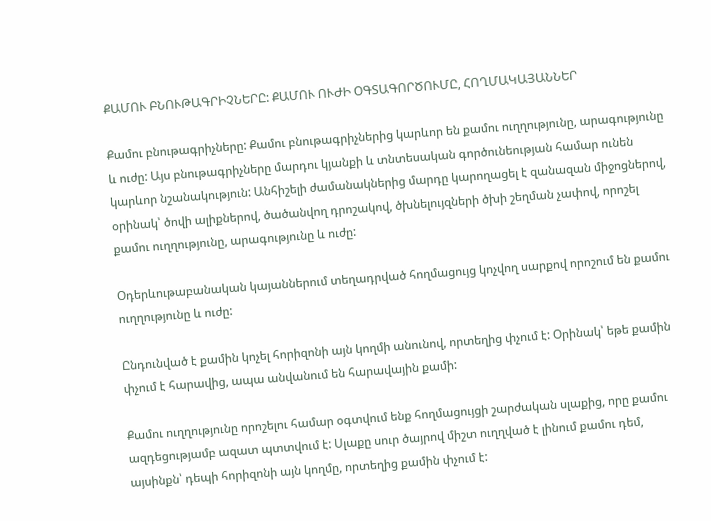ՔԱՄՈՒ ԲՆՈՒԹԱԳՐԻՉՆԵՐԸ: ՔԱՄՈՒ ՈՒԺԻ ՕԳՏԱԳՈՐԾՈՒՄԸ, ՀՈՂՄԱԿԱՅԱՆՆԵՐ

Քամու բնութագրիչները: Քամու բնութագրիչներից կարևոր են քամու ուղղությունը, արագությունը և ուժը: Այս բնութագրիչները մարդու կյանքի և տնտեսական գործունեության համար ունեն կարևոր նշանակություն: Անհիշելի ժամանակներից մարդը կարողացել է զանազան միջոցներով, օրինակ՝ ծովի ալիքներով, ծածանվող դրոշակով, ծխնելույզների ծխի շեղման չափով, որոշել քամու ուղղությունը, արագությունը և ուժը:

Օդերևութաբանական կայաններում տեղադրված հողմացույց կոչվող սարքով որոշում են քամու ուղղությունը և ուժը:

Ընդունված է քամին կոչել հորիզոնի այն կողմի անունով, որտեղից փչում է: Օրինակ՝ եթե քամին փչում է հարավից, ապա անվանում են հարավային քամի:

Քամու ուղղությունը որոշելու համար օգտվում ենք հողմացույցի շարժական սլաքից, որը քամու ազդեցությամբ ազատ պտտվում է: Սլաքը սուր ծայրով միշտ ուղղված է լինում քամու դեմ, այսինքն՝ դեպի հորիզոնի այն կողմը, որտեղից քամին փչում է: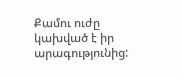Քամու ուժը կախված է իր արագությունից: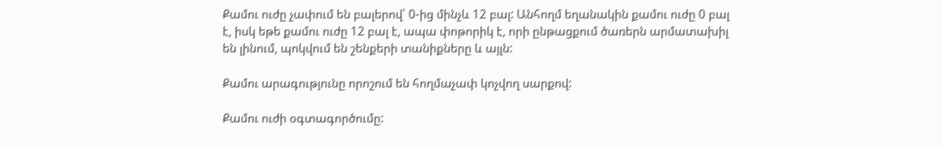Քամու ուժը չափում են բալերով՝ 0-ից մինչև 12 բալ: Անհողմ եղանակին քամու ուժը 0 բալ է, իսկ եթե քամու ուժը 12 բալ է, ապա փոթորիկ է, որի ընթացքում ծառերն արմատախիլ են լինում, պոկվում են շենքերի տանիքները և այլն:

Քամու արագությունը որոշում են հողմաչափ կոչվող սարքով:

Քամու ուժի օգտագործումը: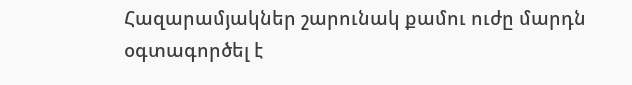Հազարամյակներ շարունակ քամու ուժը մարդն օգտագործել է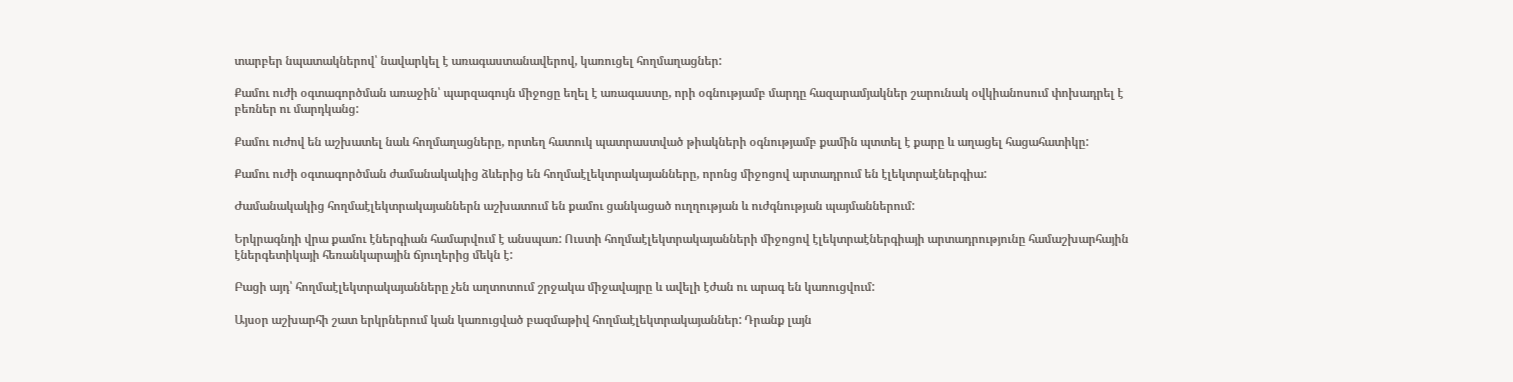տարբեր նպատակներով՝ նավարկել է առագաստանավերով, կառուցել հողմաղացներ:

Քամու ուժի օգտագործման առաջին՝ պարզագույն միջոցը եղել է առագաստը, որի օգնությամբ մարդը հազարամյակներ շարունակ օվկիանոսում փոխադրել է բեռներ ու մարդկանց:

Քամու ուժով են աշխատել նաև հողմաղացները, որտեղ հատուկ պատրաստված թիակների օգնությամբ քամին պտտել է քարը և աղացել հացահատիկը:

Քամու ուժի օգտագործման ժամանակակից ձևերից են հողմաէլեկտրակայանները, որոնց միջոցով արտադրում են էլեկտրաէներգիա:

Ժամանակակից հողմաէլեկտրակայաններն աշխատում են քամու ցանկացած ուղղության և ուժգնության պայմաններում:

Երկրագնդի վրա քամու էներգիան համարվում է անսպառ: Ուստի հողմաէլեկտրակայանների միջոցով էլեկտրաէներգիայի արտադրությունը համաշխարհային էներգետիկայի հեռանկարային ճյուղերից մեկն է:

Բացի այդ՝ հողմաէլեկտրակայանները չեն աղտոտում շրջակա միջավայրը և ավելի էժան ու արագ են կառուցվում:

Այսօր աշխարհի շատ երկրներում կան կառուցված բազմաթիվ հողմաէլեկտրակայաններ: Դրանք լայն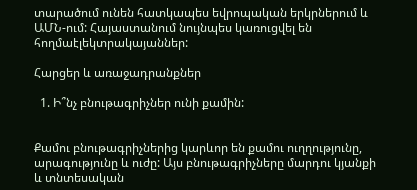տարածում ունեն հատկապես եվրոպական երկրներում և ԱՄՆ-ում: Հայաստանում նույնպես կառուցվել են հողմաէլեկտրակայաններ:

Հարցեր և առաջադրանքներ

  1. Ի՞նչ բնութագրիչներ ունի քամին:


Քամու բնութագրիչներից կարևոր են քամու ուղղությունը, արագությունը և ուժը: Այս բնութագրիչները մարդու կյանքի և տնտեսական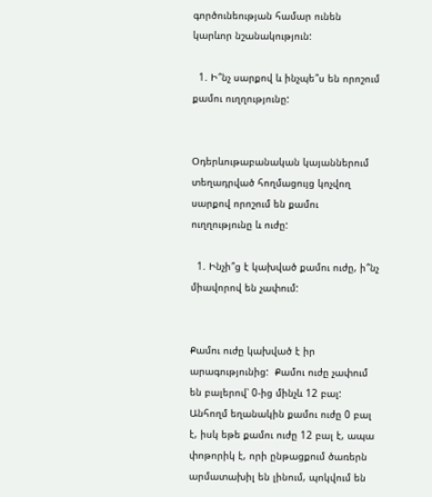գործունեության համար ունեն կարևոր նշանակություն:

  1. Ի՞նչ սարքով և ինչպե՞ս են որոշում քամու ուղղությունը:


Օդերևութաբանական կայաններում տեղադրված հողմացույց կոչվող սարքով որոշում են քամու ուղղությունը և ուժը:

  1. Ինչի՞ց է կախված քամու ուժը, ի՞նչ միավորով են չափում:


Քամու ուժը կախված է իր արագությունից:  Քամու ուժը չափում են բալերով՝ 0-ից մինչև 12 բալ: Անհողմ եղանակին քամու ուժը 0 բալ է, իսկ եթե քամու ուժը 12 բալ է, ապա փոթորիկ է, որի ընթացքում ծառերն արմատախիլ են լինում, պոկվում են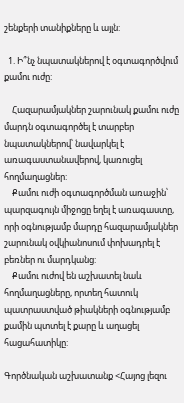շենքերի տանիքները և այլն:

  1. Ի՞նչ նպատակներով է օգտագործվում քամու ուժը:

    Հազարամյակներ շարունակ քամու ուժը մարդն օգտագործել է տարբեր նպատակներով՝ նավարկել է առագաստանավերով, կառուցել հողմաղացներ:
    Քամու ուժի օգտագործման առաջին՝ պարզագույն միջոցը եղել է առագաստը, որի օգնությամբ մարդը հազարամյակներ շարունակ օվկիանոսում փոխադրել է բեռներ ու մարդկանց:
    Քամու ուժով են աշխատել նաև հողմաղացները, որտեղ հատուկ պատրաստված թիակների օգնությամբ քամին պտտել է քարը և աղացել հացահատիկը:

Գործնական աշխատանք <Հայոց լեզու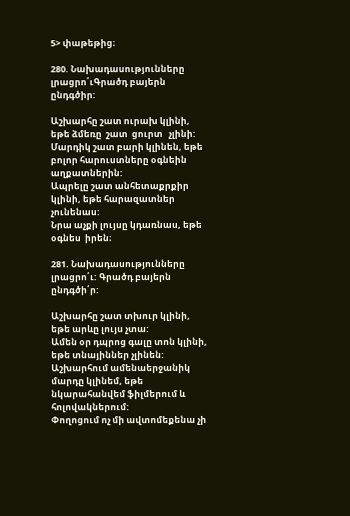5> փաթեթից։

280. Նախադասությունները լրացրո՛ւԳրածդ բայերն ընդգծիր:

Աշխարհը շատ ուրախ կլինի, եթե ձմեռը  շատ  ցուրտ   չլինի:
Մարդիկ շատ բարի կլինեն, եթե բոլոր հարուստները օգնեին աղքատներին:
Ապրելը շատ անհետաքրքիր կլինի, եթե հարազատներ  չունենաս:
Նրա աչքի լույսը կդառնաս, եթե օգնես  իրեն։

281. Նախադասությունները լրացրո՛ւ: Գրածդ բայերն ընդգծի՛ր:

Աշխարհը շատ տխուր կլինի, եթե արևը լույս չտա:
Ամեն օր դպրոց գալը տոն կլինի, եթե տնայիններ չլինեն:
Աշխարհում ամենաերջանիկ մարդը կլինեմ, եթե նկարահանվեմ ֆիլմերում և հոլովակներում:
Փողոցում ոչ մի ավտոմեքենա չի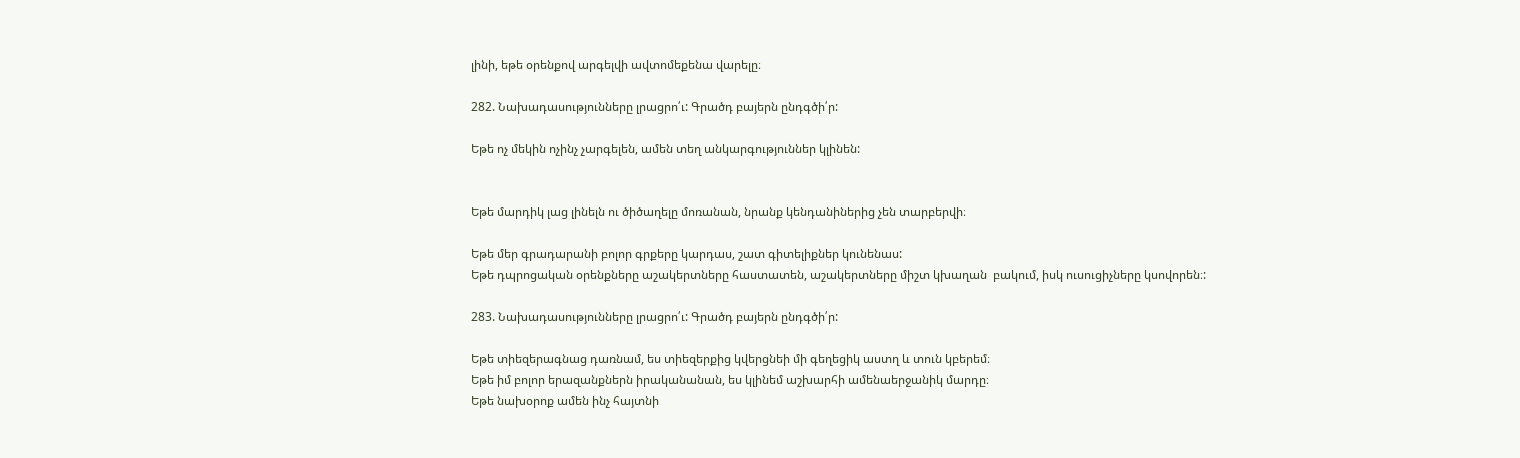լինի, եթե օրենքով արգելվի ավտոմեքենա վարելը։

282. Նախադասությունները լրացրո՛ւ: Գրածդ բայերն ընդգծի՛ր:

Եթե ոչ մեկին ոչինչ չարգելեն, ամեն տեղ անկարգություններ կլինեն:


Եթե մարդիկ լաց լինելն ու ծիծաղելը մոռանան, նրանք կենդանիներից չեն տարբերվի։

Եթե մեր գրադարանի բոլոր գրքերը կարդաս, շատ գիտելիքներ կունենաս:
Եթե դպրոցական օրենքները աշակերտները հաստատեն, աշակերտները միշտ կխաղան  բակում, իսկ ուսուցիչները կսովորեն։:

283. Նախադասությունները լրացրո՛ւ: Գրածդ բայերն ընդգծի՛ր:

Եթե տիեզերագնաց դառնամ, ես տիեզերքից կվերցնեի մի գեղեցիկ աստղ և տուն կբերեմ։
Եթե իմ բոլոր երազանքներն իրականանան, ես կլինեմ աշխարհի ամենաերջանիկ մարդը։
Եթե նախօրոք ամեն ինչ հայտնի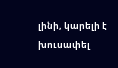լինի, կարելի է  խուսափել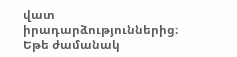վատ իրադարձություններից։
Եթե ժամանակ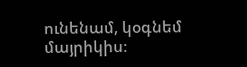ունենամ, կօգնեմ  մայրիկիս։